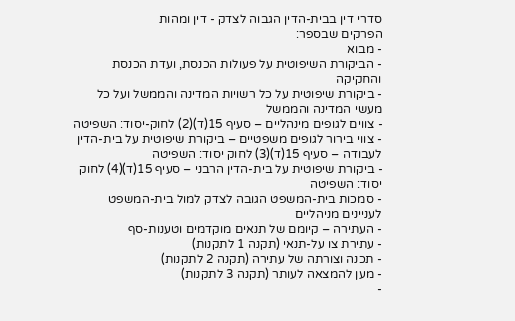סדרי דין בבית-הדין הגבוה לצדק - דין ומהות
הפרקים שבספר:
- מבוא
- הביקורת השיפוטית על פעולות הכנסת, ועדת הכנסת והחקיקה
- ביקורת שיפוטית על כל רשויות המדינה והממשל ועל כל מעשי המדינה והממשל
- צווים לגופים מינהליים – סעיף 15(ד)(2) לחוק-יסוד: השפיטה
- צווי בירור לגופים משפטיים – ביקורת שיפוטית על בית-הדין לעבודה – סעיף 15(ד)(3) לחוק יסוד: השפיטה
- ביקורת שיפוטית על בית-הדין הרבני – סעיף 15(ד)(4) לחוק יסוד: השפיטה
- סמכות בית-המשפט הגובה לצדק למול בית-המשפט לעניינים מניהליים
- העתירה – קיומם של תנאים מוקדמים וטענות-סף
- עתירת צו על-תנאי (תקנה 1 לתקנות)
- תכנה וצורתה של עתירה (תקנה 2 לתקנות)
- מען להמצאה לעותר (תקנה 3 לתקנות)
-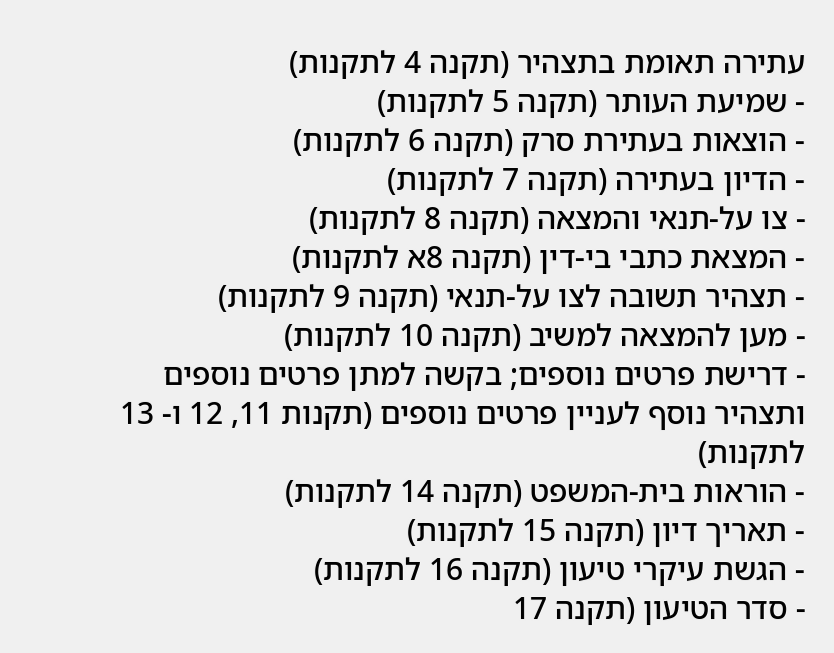עתירה תאומת בתצהיר (תקנה 4 לתקנות)
- שמיעת העותר (תקנה 5 לתקנות)
- הוצאות בעתירת סרק (תקנה 6 לתקנות)
- הדיון בעתירה (תקנה 7 לתקנות)
- צו על-תנאי והמצאה (תקנה 8 לתקנות)
- המצאת כתבי בי-דין (תקנה 8א לתקנות)
- תצהיר תשובה לצו על-תנאי (תקנה 9 לתקנות)
- מען להמצאה למשיב (תקנה 10 לתקנות)
- דרישת פרטים נוספים; בקשה למתן פרטים נוספים ותצהיר נוסף לעניין פרטים נוספים (תקנות 11, 12 ו- 13 לתקנות)
- הוראות בית-המשפט (תקנה 14 לתקנות)
- תאריך דיון (תקנה 15 לתקנות)
- הגשת עיקרי טיעון (תקנה 16 לתקנות)
- סדר הטיעון (תקנה 17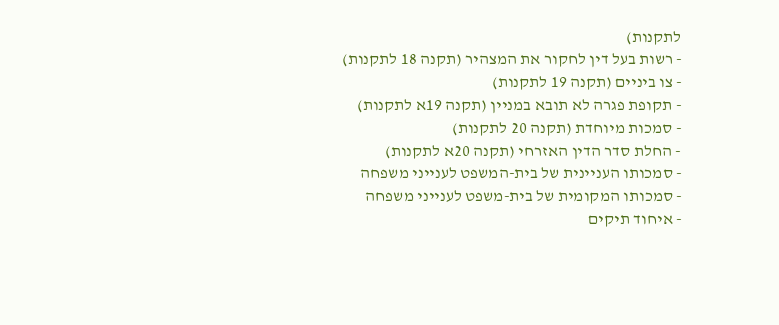לתקנות)
- רשות בעל דין לחקור את המצהיר (תקנה 18 לתקנות)
- צו ביניים (תקנה 19 לתקנות)
- תקופת פגרה לא תובא במניין (תקנה 19א לתקנות)
- סמכות מיוחדת (תקנה 20 לתקנות)
- החלת סדר הדין האזרחי (תקנה 20א לתקנות)
- סמכותו העניינית של בית-המשפט לענייני משפחה
- סמכותו המקומית של בית-משפט לענייני משפחה
- איחוד תיקים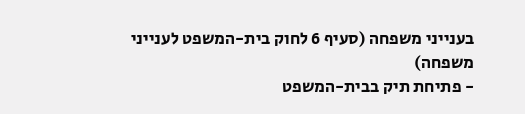בענייני משפחה (סעיף 6 לחוק בית-המשפט לענייני משפחה)
- פתיחת תיק בבית-המשפט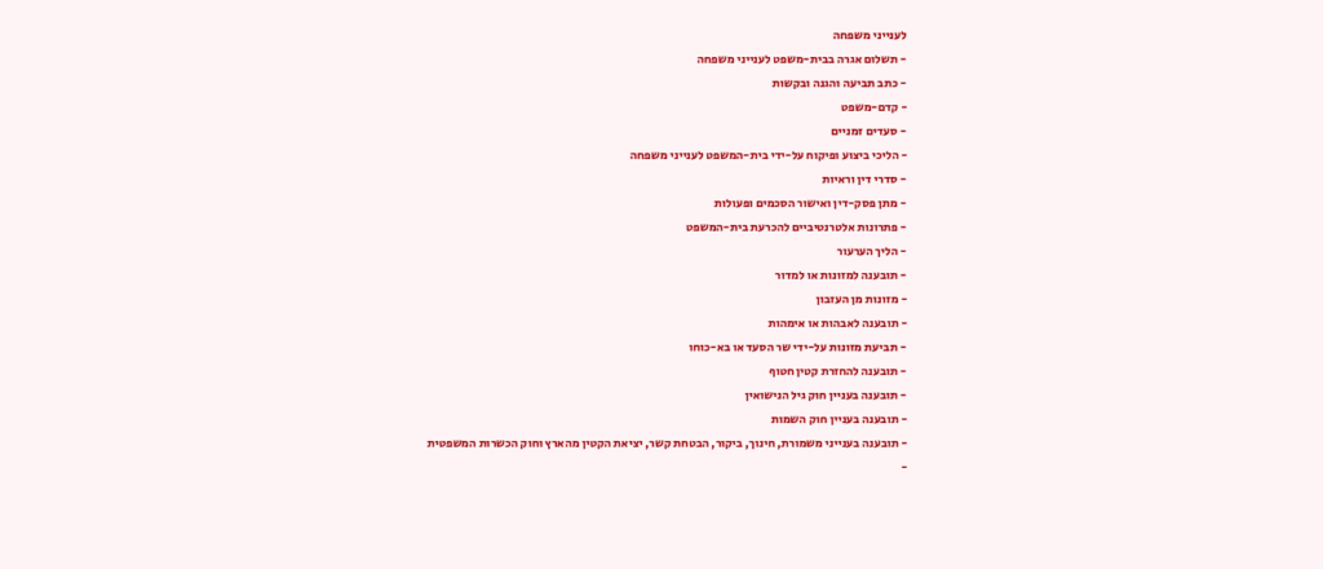לענייני משפחה
- תשלום אגרה בבית-משפט לענייני משפחה
- כתב תביעה והגנה ובקשות
- קדם-משפט
- סעדים זמניים
- הליכי ביצוע ופיקוח על-ידי בית-המשפט לענייני משפחה
- סדרי דין וראיות
- מתן פסק-דין ואישור הסכמים ופעולות
- פתרונות אלטרנטיביים להכרעת בית-המשפט
- הליך הערעור
- תובענה למזונות או למדור
- מזונות מן העזבון
- תובענה לאבהות או אימהות
- תביעת מזונות על-ידי שר הסעד או בא-כוחו
- תובענה להחזרת קטין חטוף
- תובענה בעניין חוק גיל הנישואין
- תובענה בעניין חוק השמות
- תובענה בענייני משמורת, חינוך, ביקור, הבטחת קשר, יציאת הקטין מהארץ וחוק הכשרות המשפטית
-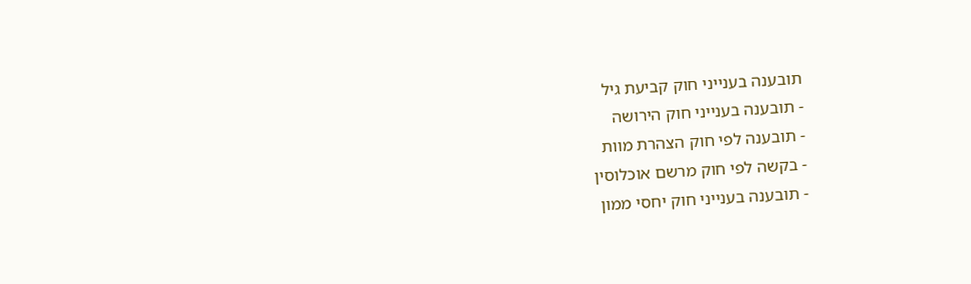תובענה בענייני חוק קביעת גיל
- תובענה בענייני חוק הירושה
- תובענה לפי חוק הצהרת מוות
- בקשה לפי חוק מרשם אוכלוסין
- תובענה בענייני חוק יחסי ממון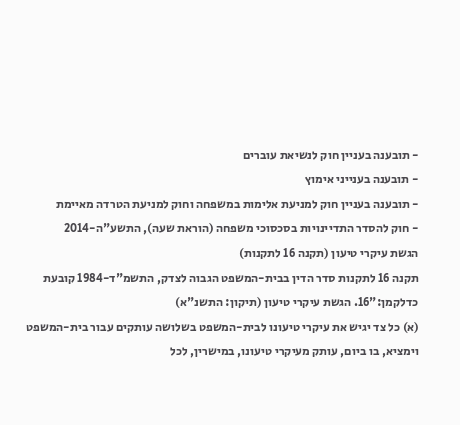- תובענה בעניין חוק לנשיאת עוברים
- תובענה בענייני אימוץ
- תובענה בעניין חוק למניעת אלימות במשפחה וחוק למניעת הטרדה מאיימת
- חוק להסדר התדיינויות בסכסוכי משפחה (הוראת שעה), התשע"ה-2014
הגשת עיקרי טיעון (תקנה 16 לתקנות)
תקנה 16 לתקנות סדר הדין בבית-המשפט הגבוה לצדק, התשמ"ד-1984 קובעת כדלקמן:"16. הגשת עיקרי טיעון (תיקון: התשנ"א)
(א) כל צד יגיש את עיקרי טיעונו לבית-המשפט בשלושה עותקים עבור בית-המשפט וימציא, בו ביום, עותק מעיקרי טיעונו, במישרין, לכל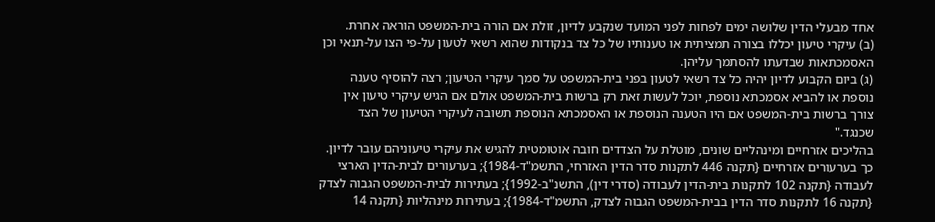אחד מבעלי הדין שלושה ימים לפחות לפני המועד שנקבע לדיון, זולת אם הורה בית-המשפט הוראה אחרת.
(ב) עיקרי טיעון יכללו בצורה תמציתית או טענותיו של כל צד בנקודות שהוא רשאי לטעון על-פי הצו על-תנאי וכן האסמכתאות שבדעתו להסתמך עליהן.
(ג) ביום הקבוע לדיון יהיה כל צד רשאי לטעון בפני בית-המשפט על סמך עיקרי הטיעון; רצה להוסיף טענה נוספת או להביא אסמכתא נוספת, יוכל לעשות זאת רק ברשות בית-המשפט אולם אם הגיש עיקרי טיעון אין צורך ברשות בית-המשפט אם היו הטענה הנוספת או האסמכתא הנוספת תשובה לעיקרי הטיעון של הצד שכנגד."
בהליכים אזרחיים ומינהליים שונים, מוטלת על הצדדים חובה אוטומטית להגיש את עיקרי טיעוניהם עובר לדיון. כך בערעורים אזרחיים {תקנה 446 לתקנות סדר הדין האזרחי, התשמ"ד-1984}; בערעורים לבית-הדין הארצי לעבודה {תקנה 102 לתקנות בית-הדין לעבודה (סדרי דין), התשנ"ב-1992}; בעתירות לבית-המשפט הגבוה לצדק {תקנה 16 לתקנות סדר הדין בבית-המשפט הגבוה לצדק, התשמ"ד-1984}; בעתירות מינהליות {תקנה 14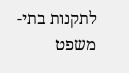לתקנות בתי-משפט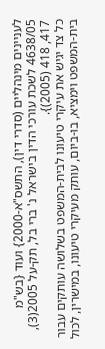לעניינים מינהליים (סדרי דין), התשס"א-2000} ועוד {בש"מ 4638/05 לשכת עורכי הדין בישראל נ' ברי בל, תק-על 2005(3), 417, 418 (2005)}.
כל צד יגיש את עיקרי טיעונו לבית-המשפט בשלושה עותקים עבור בית-המשפט וימציא, בו-ביום, עותק מעיקרי טיעונו, במישרין, לכול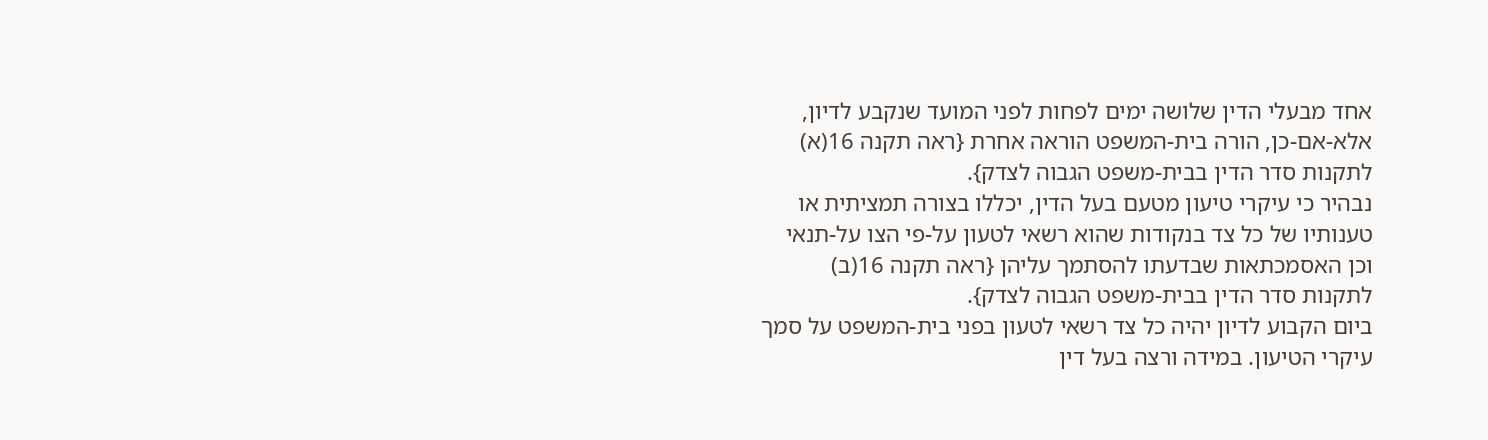אחד מבעלי הדין שלושה ימים לפחות לפני המועד שנקבע לדיון, אלא-אם-כן, הורה בית-המשפט הוראה אחרת {ראה תקנה 16(א) לתקנות סדר הדין בבית-משפט הגבוה לצדק}.
נבהיר כי עיקרי טיעון מטעם בעל הדין, יכללו בצורה תמציתית או טענותיו של כל צד בנקודות שהוא רשאי לטעון על-פי הצו על-תנאי וכן האסמכתאות שבדעתו להסתמך עליהן {ראה תקנה 16(ב) לתקנות סדר הדין בבית-משפט הגבוה לצדק}.
ביום הקבוע לדיון יהיה כל צד רשאי לטעון בפני בית-המשפט על סמך עיקרי הטיעון. במידה ורצה בעל דין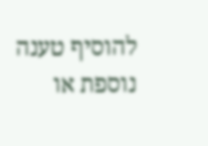להוסיף טענה נוספת או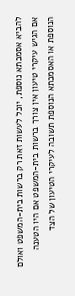להביא אסמכתא נוספת, יוכל לעשות זאת רק ברשות בית-המשפט ואולם אם הגיש עיקרי טיעון אין צורך ברשות בית-המשפט אם היו הטענה הנוספת או האסמכתא הנוספת תשובה לעיקרי הטיעון של הצד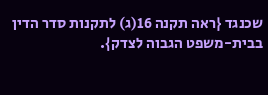שכנגד {ראה תקנה 16(ג) לתקנות סדר הדין בבית-משפט הגבוה לצדק}.